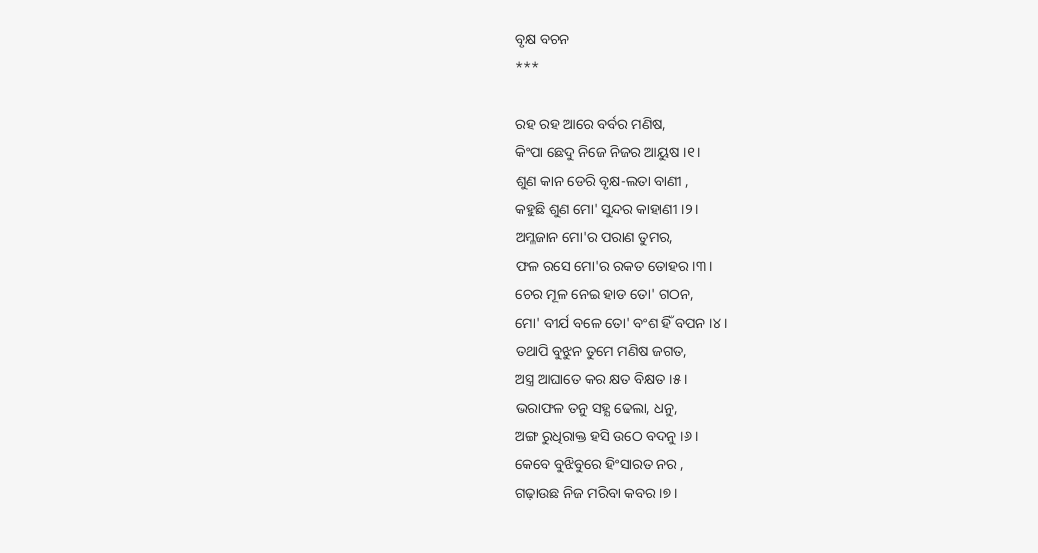ବୃକ୍ଷ ବଚନ
***

ରହ ରହ ଆରେ ବର୍ବର ମଣିଷ,
କିଂପା ଛେଦୁ ନିଜେ ନିଜର ଆୟୁଷ ।୧।
ଶୁଣ କାନ ଡେରି ବୃକ୍ଷ-ଲତା ବାଣୀ ,
କହୁଛି ଶୁଣ ମୋ' ସୁନ୍ଦର କାହାଣୀ ।୨।
ଅମ୍ଳଜାନ ମୋ'ର ପରାଣ ତୁମର,
ଫଳ ରସେ ମୋ'ର ରକତ ତୋହର ।୩।
ଚେର ମୂଳ ନେଇ ହାଡ ତୋ' ଗଠନ,
ମୋ' ବୀର୍ଯ ବଳେ ତୋ' ବଂଶ ହିଁ ବପନ ।୪।
ତଥାପି ବୁଝୁନ ତୁମେ ମଣିଷ ଜଗତ,
ଅସ୍ତ୍ର ଆଘାତେ କର କ୍ଷତ ବିକ୍ଷତ ।୫।
ଭରାଫଳ ତନୁ ସହ୍ଯ ଢେଲା, ଧନୁ,
ଅଙ୍ଗ ରୁଧିରାକ୍ତ ହସି ଉଠେ ବଦନୁ ।୬।
କେବେ ବୁଝିବୁରେ ହିଂସାରତ ନର ,
ଗଢ଼ାଉଛ ନିଜ ମରିବା କବର ।୭।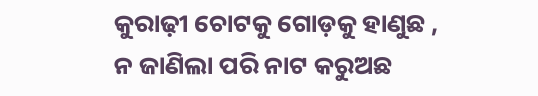କୁରାଢ଼ୀ ଚୋଟକୁ ଗୋଡ଼କୁ ହାଣୁଛ ,
ନ ଜାଣିଲା ପରି ନାଟ କରୁଅଛ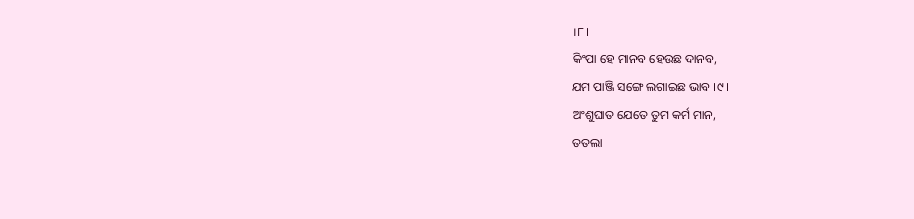।୮।
କିଂପା ହେ ମାନବ ହେଉଛ ଦାନବ,
ଯମ ପାଞ୍ଜି ସଙ୍ଗେ ଲଗାଇଛ ଭାବ ।୯।
ଅଂଶୁଘାତ ଯେତେ ତୁମ କର୍ମ ମାନ,
ତତଲା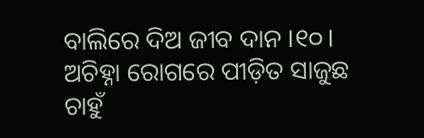ବାଲିରେ ଦିଅ ଜୀବ ଦାନ ।୧୦।
ଅଚିହ୍ନା ରୋଗରେ ପୀଡ଼ିତ ସାଜୁଛ
ଚାହୁଁ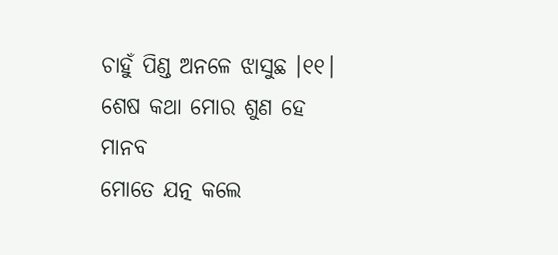ଚାହୁଁ ପିଣ୍ଡ ଅନଳେ ଝାସୁଛ ।୧୧।
ଶେଷ କଥା ମୋର ଶୁଣ ହେ ମାନବ
ମୋତେ ଯତ୍ନ କଲେ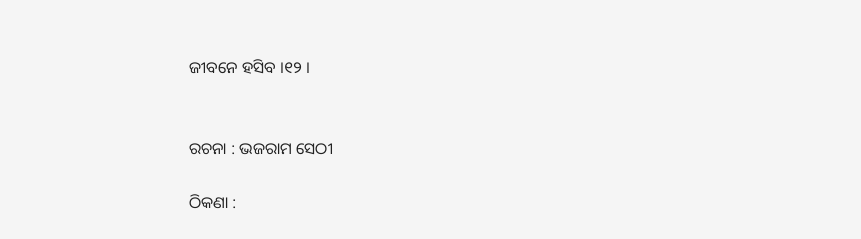ଜୀବନେ ହସିବ ।୧୨ ।


ରଚନା : ଭଜରାମ ସେଠୀ

ଠିକଣା :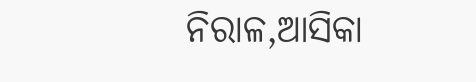ନିରାଳ,ଆସିକା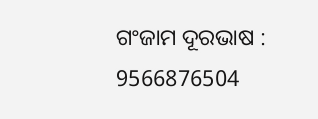ଗଂଜାମ ଦୂରଭାଷ : 9566876504